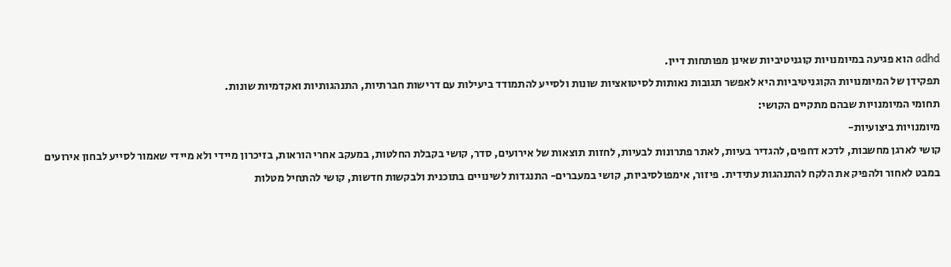adhd הוא פגיעה במיומנויות קוגניטיביות שאינן מפותחות דיין.
תפקידן של המיומנויות הקוגניטיביות היא לאפשר תגובות נאותות לסיטואציות שונות ולסייע להתמודד ביעילות עם דרישות חברתיות, התנהגותיות ואקדמיות שונות.
תחומי המיומנויות שבהם מתקיים הקושי:
מיומנויות ביצועיות-
קושי לארגן מחשבות, לדכא דחפים, להגדיר בעיות, לאתר פתרונות לבעיות, לחזות תוצאות של אירועים, סדר, קושי בקבלת החלטות, במעקב אחרי הוראות, בזיכרון מיידי ולא מיידי שאמור לסייע לבחון אירועים במבט לאחור ולהפיק את הלקח להתנהגות עתידית. פיזור, אימפולסיביות, קושי במעברים- התנגדות לשינויים בתוכנית ולבקשות חדשות, קושי להתחיל מטלות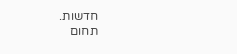חדשות.
תחום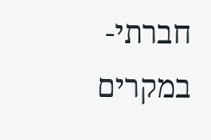חברתי-
במקרים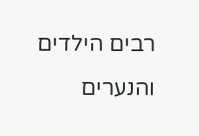רבים הילדים והנערים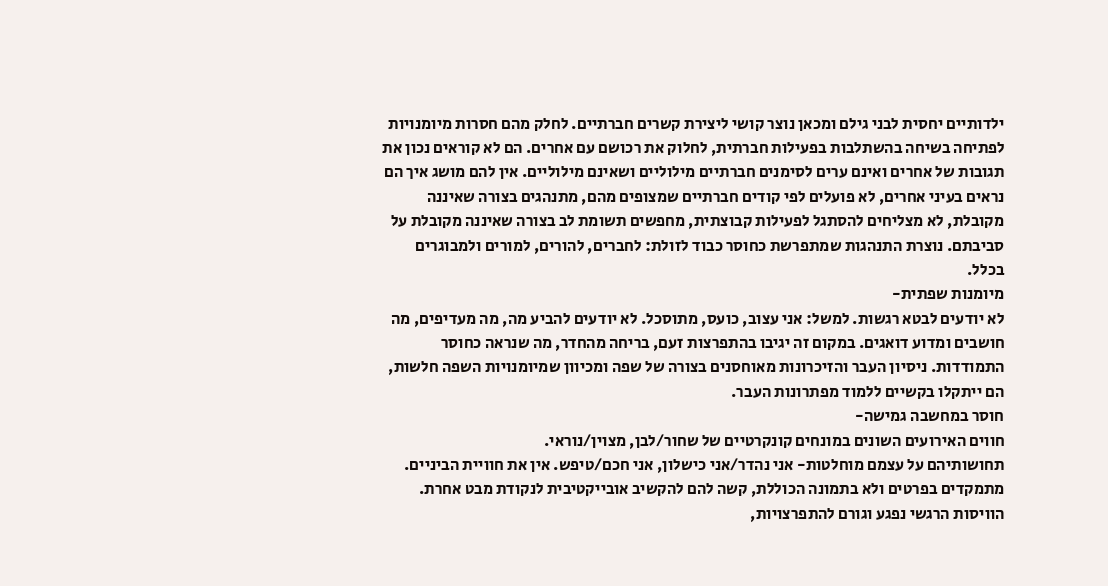ילדותיים יחסית לבני גילם ומכאן נוצר קושי ליצירת קשרים חברתיים. לחלק מהם חסרות מיומנויות לפתיחה בשיחה בהשתלבות בפעילות חברתית, לחלוק את רכושם עם אחרים. הם לא קוראים נכון את תגובות של אחרים ואינם ערים לסימנים חברתיים מילוליים ושאינם מילוליים. אין להם מושג איך הם נראים בעיני אחרים, לא פועלים לפי קודים חברתיים שמצופים מהם, מתנהגים בצורה שאיננה מקובלת, לא מצליחים להסתגל לפעילות קבוצתית, מחפשים תשומת לב בצורה שאיננה מקובלת על סביבתם. נוצרת התנהגות שמתפרשת כחוסר כבוד לזולת: לחברים, להורים, למורים ולמבוגרים בכלל.
מיומנות שפתית-
לא יודעים לבטא רגשות. למשל: אני עצוב, כועס, מתוסכל. לא יודעים להביע מה, מה מעדיפים, מה חושבים ומדוע דואגים. במקום זה יגיבו בהתפרצות זעם, בריחה מהחדר, מה שנראה כחוסר התמודדות. ניסיון העבר והזיכרונות מאוחסנים בצורה של שפה ומכיוון שמיומנויות השפה חלשות, הם ייתקלו בקשיים ללמוד מפתרונות העבר.
חוסר במחשבה גמישה-
חווים האירועים השונים במונחים קונקרטיים של שחור/לבן, מצוין/נוראי.
תחושותיהם על עצמם מוחלטות- אני נהדר/אני כישלון, אני חכם/טיפש. אין את חוויית הביניים.
מתמקדים בפרטים ולא בתמונה הכוללת, קשה להם להקשיב אובייקטיבית לנקודת מבט אחרת.
הוויסות הרגשי נפגע וגורם להתפרצויות,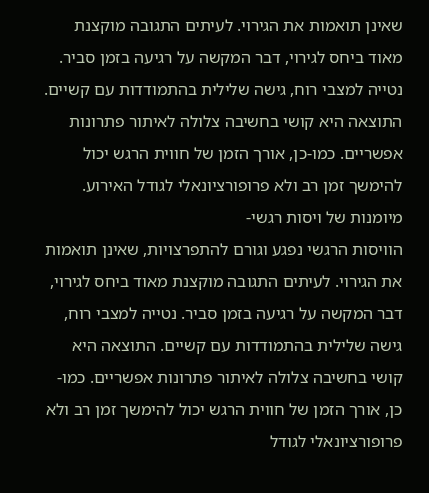שאינן תואמות את הגירוי. לעיתים התגובה מוקצנת מאוד ביחס לגירוי, דבר המקשה על רגיעה בזמן סביר. נטייה למצבי רוח, גישה שלילית בהתמודדות עם קשיים. התוצאה היא קושי בחשיבה צלולה לאיתור פתרונות אפשריים. כמו-כן, אורך הזמן של חווית הרגש יכול להימשך זמן רב ולא פרופורציונאלי לגודל האירוע.
מיומנות של ויסות רגשי-
הוויסות הרגשי נפגע וגורם להתפרצויות, שאינן תואמות את הגירוי. לעיתים התגובה מוקצנת מאוד ביחס לגירוי, דבר המקשה על רגיעה בזמן סביר. נטייה למצבי רוח, גישה שלילית בהתמודדות עם קשיים. התוצאה היא קושי בחשיבה צלולה לאיתור פתרונות אפשריים. כמו-כן, אורך הזמן של חווית הרגש יכול להימשך זמן רב ולא פרופורציונאלי לגודל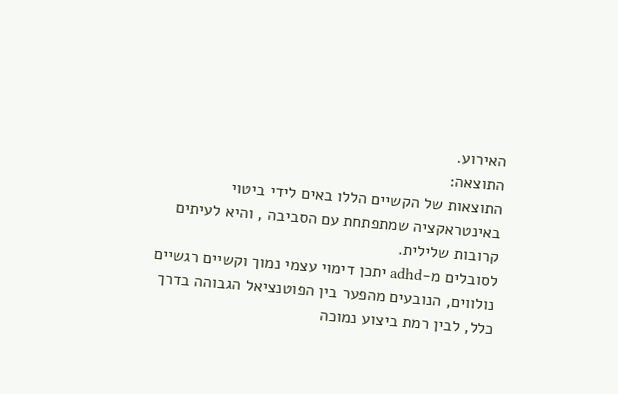האירוע.
התוצאה:
התוצאות של הקשיים הללו באים לידי ביטוי באינטראקציה שמתפתחת עם הסביבה , והיא לעיתים קרובות שלילית.
לסובלים מ-adhd יתכן דימוי עצמי נמוך וקשיים רגשיים נולווים, הנובעים מהפער בין הפוטנציאל הגבוהה בדרך כלל, לבין רמת ביצוע נמוכה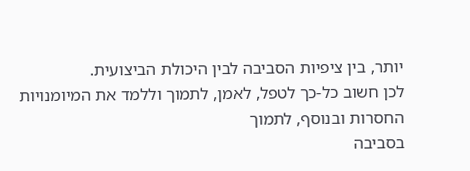יותר, בין ציפיות הסביבה לבין היכולת הביצועית.
לכן חשוב כל-כך לטפל, לאמן, לתמוך וללמד את המיומנויות החסרות ובנוסף, לתמוך
בסביבה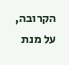הקרובה, על מנת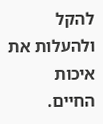להקל ולהעלות את איכות החיים.